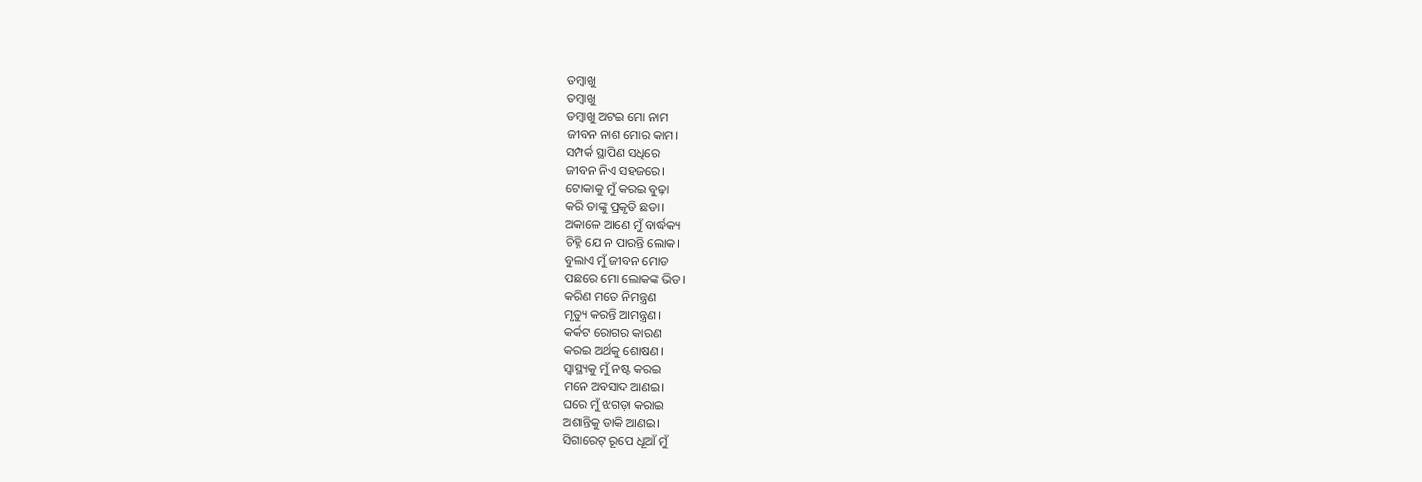ତମ୍ବାଖୁ
ତମ୍ବାଖୁ
ତମ୍ବାଖୁ ଅଟଇ ମୋ ନାମ
ଜୀବନ ନାଶ ମୋର କାମ।
ସମ୍ପର୍କ ସ୍ଥାପିଣ ସଧିରେ
ଜୀବନ ନିଏ ସହଜରେ।
ଟୋକାକୁ ମୁଁ କରଇ ବୁଢ଼ା
କରି ତାଙ୍କୁ ପ୍ରକୃତି ଛଡା।
ଅକାଳେ ଆଣେ ମୁଁ ବାର୍ଦ୍ଧକ୍ୟ
ଚିହ୍ନି ଯେ ନ ପାରନ୍ତି ଲୋକ।
ବୁଲାଏ ମୁଁ ଜୀବନ ମୋଡ
ପଛରେ ମୋ ଲୋକଙ୍କ ଭିଡ।
କରିଣ ମତେ ନିମନ୍ତ୍ରଣ
ମୃତ୍ୟୁ କରନ୍ତି ଆମନ୍ତ୍ରଣ।
କର୍କଟ ରୋଗର କାରଣ
କରଇ ଅର୍ଥକୁ ଶୋଷଣ।
ସ୍ୱାସ୍ଥ୍ୟକୁ ମୁଁ ନଷ୍ଟ କରଇ
ମନେ ଅବସାଦ ଆଣଇ।
ଘରେ ମୁଁ ଝଗଡ଼ା କରାଇ
ଅଶାନ୍ତିକୁ ଡାକି ଆଣଇ।
ସିଗାରେଟ୍ ରୂପେ ଧୂଆଁ ମୁଁ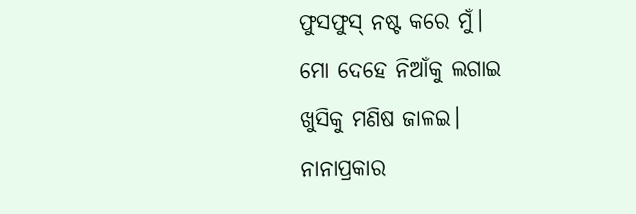ଫୁସଫୁସ୍ ନଷ୍ଟ କରେ ମୁଁ।
ମୋ ଦେହେ ନିଆଁକୁ ଲଗାଇ
ଖୁସିକୁ ମଣିଷ ଜାଳଇ।
ନାନାପ୍ରକାର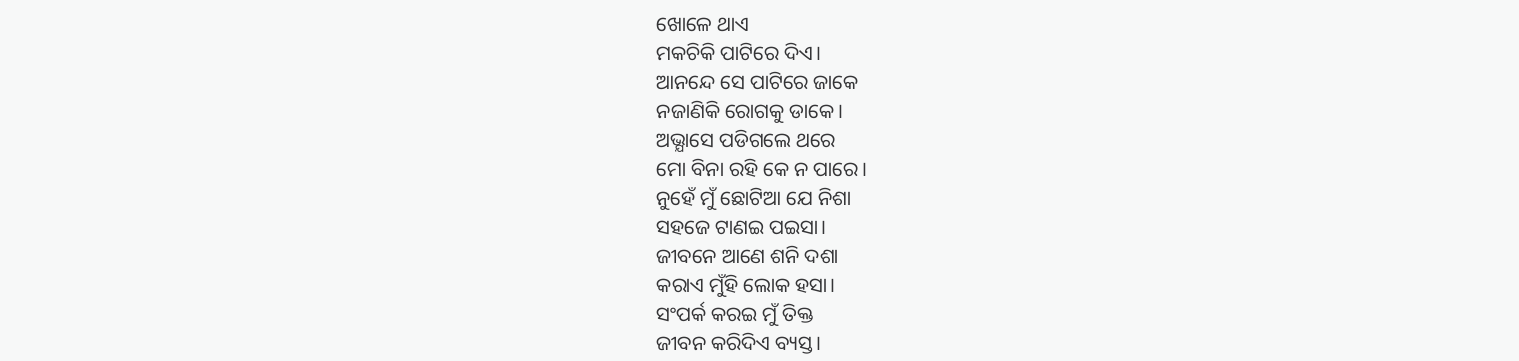ଖୋଳେ ଥାଏ
ମକଚିକି ପାଟିରେ ଦିଏ।
ଆନନ୍ଦେ ସେ ପାଟିରେ ଜାକେ
ନଜାଣିକି ରୋଗକୁ ଡାକେ।
ଅଭ୍ଯାସେ ପଡିଗଲେ ଥରେ
ମୋ ବିନା ରହି କେ ନ ପାରେ।
ନୁହେଁ ମୁଁ ଛୋଟିଆ ଯେ ନିଶା
ସହଜେ ଟାଣଇ ପଇସା।
ଜୀବନେ ଆଣେ ଶନି ଦଶା
କରାଏ ମୁଁହି ଲୋକ ହସା।
ସଂପର୍କ କରଇ ମୁଁ ତିକ୍ତ
ଜୀବନ କରିଦିଏ ବ୍ୟସ୍ତ।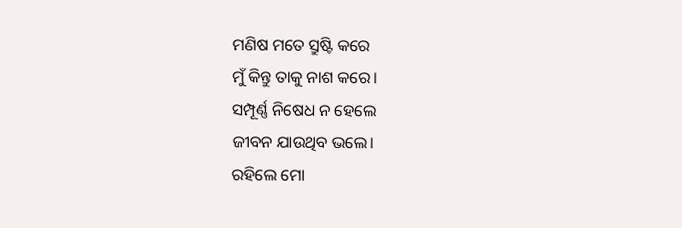ମଣିଷ ମତେ ସ୍ରୁଷ୍ଟି କରେ
ମୁଁ କିନ୍ତୁ ତାକୁ ନାଶ କରେ।
ସମ୍ପୂର୍ଣ୍ଣ ନିଷେଧ ନ ହେଲେ
ଜୀବନ ଯାଉଥିବ ଭଲେ।
ରହିଲେ ମୋ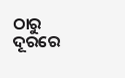ଠାରୁ ଦୂରରେ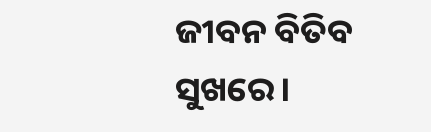ଜୀବନ ବିତିବ ସୁଖରେ।